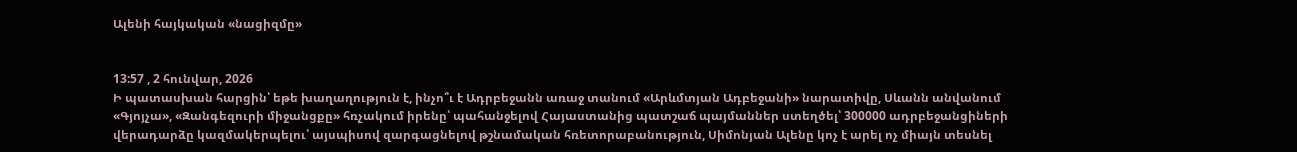Ալենի հայկական «նացիզմը»


13:57 , 2 հունվար, 2026
Ի պատասխան հարցին՝ եթե խաղաղություն է, ինչո՞ւ է Ադրբեջանն առաջ տանում «Արևմտյան Ադբեջանի» նարատիվը, Սևանն անվանում «Գյոյչա», «Զանգեզուրի միջանցքը» հռչակում իրենը՝ պահանջելով Հայաստանից պատշաճ պայմաններ ստեղծել՝ 300000 ադրբեջանցիների վերադարձը կազմակերպելու՝ այսպիսով զարգացնելով թշնամական հռետորաբանություն, Սիմոնյան Ալենը կոչ է արել ոչ միայն տեսնել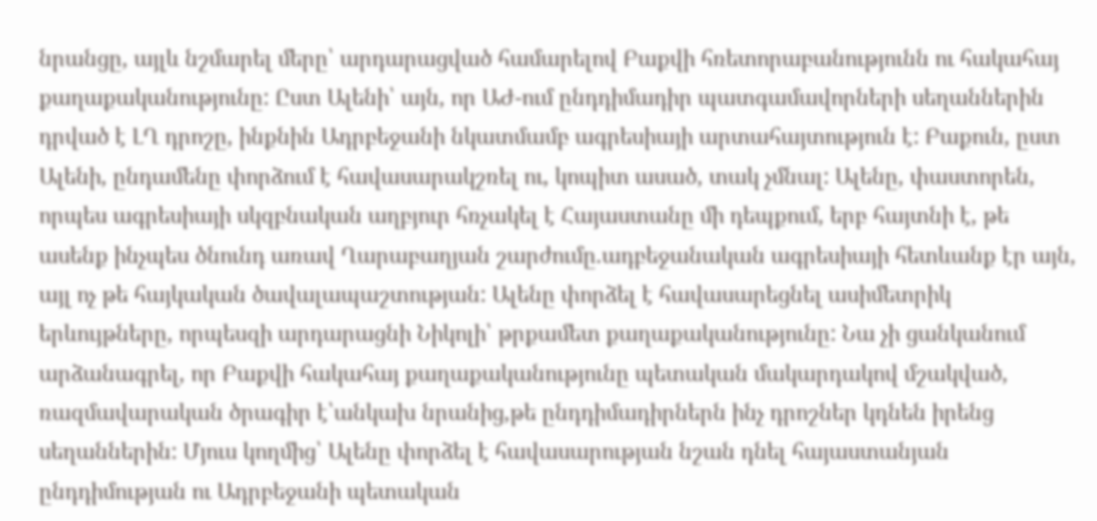նրանցը, այլև նշմարել մերը՝ արդարացված համարելով Բաքվի հռետորաբանությունն ու հակահայ քաղաքականությունը: Ըստ Ալենի՝ այն, որ ԱԺ-ում ընդդիմադիր պատգամավորների սեղաններին դրված է ԼՂ դրոշը, ինքնին Ադրբեջանի նկատմամբ ագրեսիայի արտահայտություն է: Բաքուն, ըստ Ալենի, ընդամենը փորձում է հավասարակշռել ու, կոպիտ ասած, տակ չմնալ: Ալենը, փաստորեն, որպես ագրեսիայի սկզբնական աղբյուր հռչակել է Հայաստանը մի դեպքում, երբ հայտնի է, թե ասենք ինչպես ծնունդ առավ Ղարաբաղյան շարժումը.ադբեջանական ագրեսիայի հետևանք էր այն, այլ ոչ թե հայկական ծավալապաշտության: Ալենը փորձել է հավասարեցնել ասիմետրիկ երևույթները, որպեսզի արդարացնի Նիկոլի՝ թրքամետ քաղաքականությունը: Նա չի ցանկանում արձանագրել, որ Բաքվի հակահայ քաղաքականությունը պետական մակարդակով մշակված, ռազմավարական ծրագիր է՝անկախ նրանից,թե ընդդիմադիրներն ինչ դրոշներ կդնեն իրենց սեղաններին: Մյուս կողմից՝ Ալենը փորձել է հավասարության նշան դնել հայաստանյան ընդդիմության ու Ադրբեջանի պետական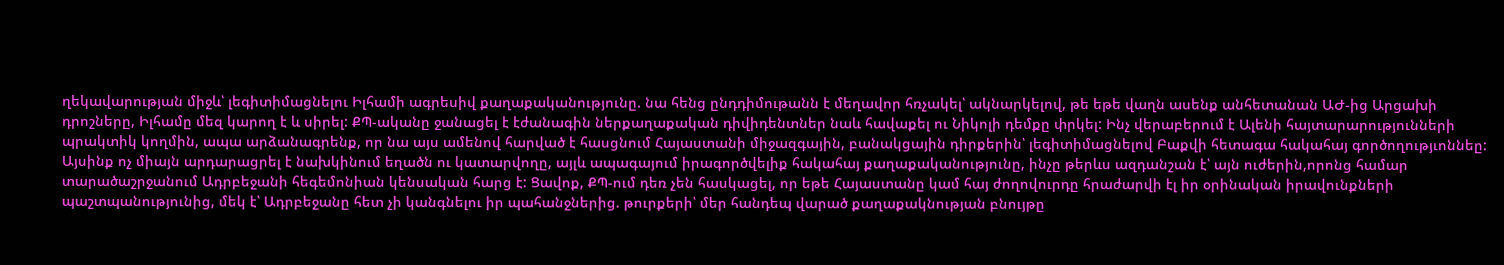ղեկավարության միջև՝ լեգիտիմացնելու Իլհամի ագրեսիվ քաղաքականությունը. նա հենց ընդդիմութանն է մեղավոր հռչակել՝ ակնարկելով, թե եթե վաղն ասենք անհետանան ԱԺ-ից Արցախի դրոշները, Իլհամը մեզ կարող է և սիրել: ՔՊ-ականը ջանացել է էժանագին ներքաղաքական դիվիդենտներ նաև հավաքել ու Նիկոլի դեմքը փրկել: Ինչ վերաբերում է Ալենի հայտարարությունների պրակտիկ կողմին, ապա արձանագրենք, որ նա այս ամենով հարված է հասցնում Հայաստանի միջազգային, բանակցային դիրքերին՝ լեգիտիմացնելով Բաքվի հետագա հակահայ գործողությւոննեը: Այսինք ոչ միայն արդարացրել է նախկինում եղածն ու կատարվողը, այլև ապագայում իրագործվելիք հակահայ քաղաքականությունը, ինչը թերևս ազդանշան է՝ այն ուժերին,որոնց համար տարածաշրջանում Ադրբեջանի հեգեմոնիան կենսական հարց է: Ցավոք, ՔՊ-ում դեռ չեն հասկացել, որ եթե Հայաստանը կամ հայ ժողովուրդը հրաժարվի էլ իր օրինական իրավունքների պաշտպանությունից, մեկ է՝ Ադրբեջանը հետ չի կանգնելու իր պահանջներից. թուրքերի՝ մեր հանդեպ վարած քաղաքակնության բնույթը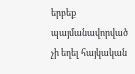երբեք պայմանավորված չի եղել հայկական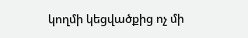կողմի կեցվածքից ոչ մի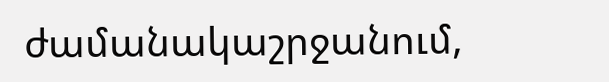ժամանակաշրջանում,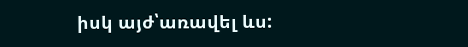իսկ այժ՝առավել ևս: